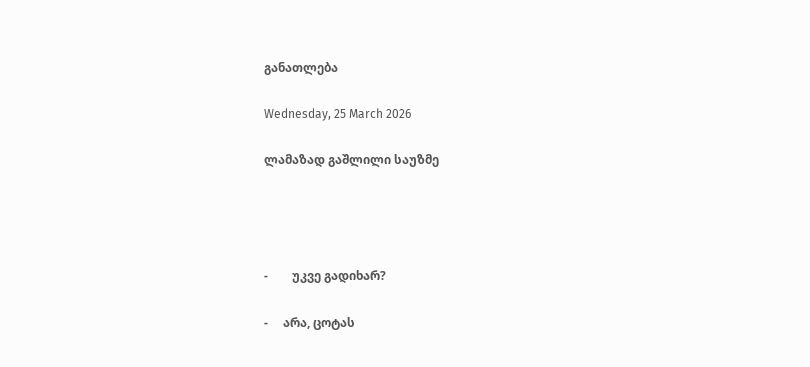განათლება

Wednesday, 25 March 2026

ლამაზად გაშლილი საუზმე




-        უკვე გადიხარ?

-     არა, ცოტას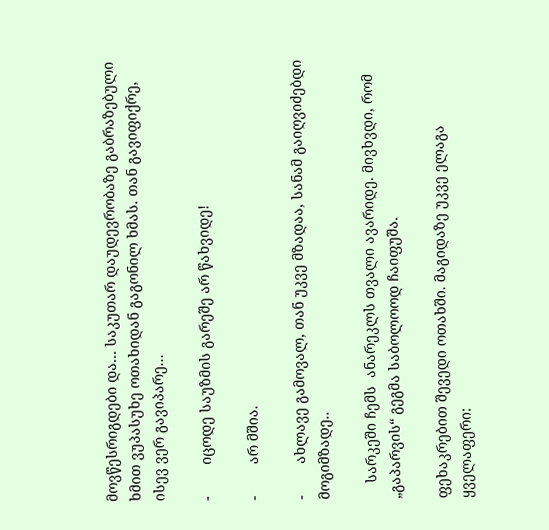მოვწესრიგდები და... საკუთარ დაუდევრობაზე გაბრაზებული ხმით ვუპასუხე ოთახიდან გაგონილ ხმას. თან გავიფიქრე, ისევ ვერ გავიპარე...

-        იცოდე საუზმის გარეშე არ წახვიდე!

-        არ მშია.

-        ახლავე გამოვალ, თან უკვე მზადაა, სანამ გაიღვიძებდი მოგიმზადე..

    სარკეში ჩემს  ანარეკლს თვალი ავარიდე. მივხვდი, რომ „გაპარვის“ გეგმა საბოლოოდ ჩაიფუშა.

ფეხაკრებით შევედი ოთახში. მაგიდაზე უკვე ელაგა ყველაფერი: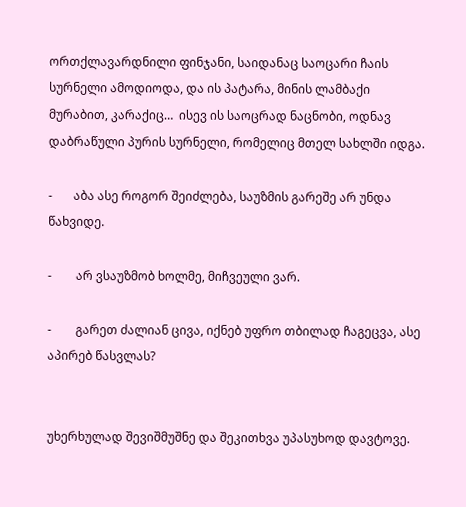ორთქლავარდნილი ფინჯანი, საიდანაც საოცარი ჩაის სურნელი ამოდიოდა, და ის პატარა, მინის ლამბაქი მურაბით, კარაქიც…  ისევ ის საოცრად ნაცნობი, ოდნავ დაბრაწული პურის სურნელი, რომელიც მთელ სახლში იდგა.

-       აბა ასე როგორ შეიძლება, საუზმის გარეშე არ უნდა წახვიდე.

-        არ ვსაუზმობ ხოლმე, მიჩვეული ვარ.

-        გარეთ ძალიან ცივა, იქნებ უფრო თბილად ჩაგეცვა, ასე აპირებ წასვლას?


უხერხულად შევიშმუშნე და შეკითხვა უპასუხოდ დავტოვე.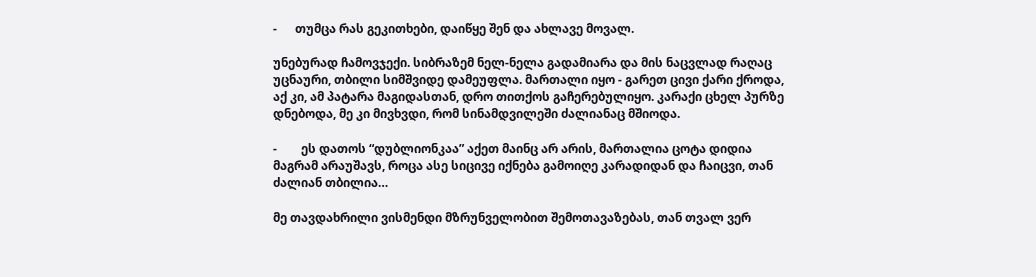-      თუმცა რას გეკითხები, დაიწყე შენ და ახლავე მოვალ.

უნებურად ჩამოვჯექი. სიბრაზემ ნელ-ნელა გადამიარა და მის ნაცვლად რაღაც უცნაური, თბილი სიმშვიდე დამეუფლა. მართალი იყო - გარეთ ცივი ქარი ქროდა, აქ კი, ამ პატარა მაგიდასთან, დრო თითქოს გაჩერებულიყო. კარაქი ცხელ პურზე დნებოდა, მე კი მივხვდი, რომ სინამდვილეში ძალიანაც მშიოდა.

-        ეს დათოს “დუბლიონკაა” აქეთ მაინც არ არის, მართალია ცოტა დიდია მაგრამ არაუშავს, როცა ასე სიცივე იქნება გამოიღე კარადიდან და ჩაიცვი, თან ძალიან თბილია…

მე თავდახრილი ვისმენდი მზრუნველობით შემოთავაზებას, თან თვალ ვერ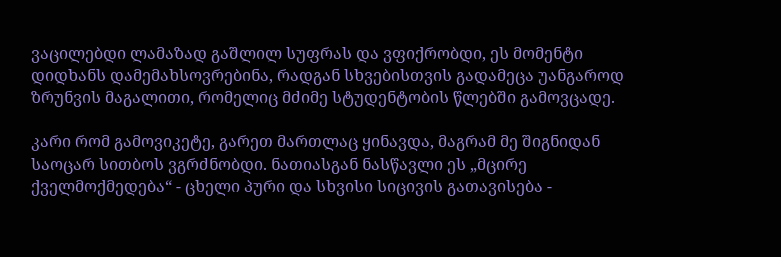ვაცილებდი ლამაზად გაშლილ სუფრას და ვფიქრობდი, ეს მომენტი დიდხანს დამემახსოვრებინა, რადგან სხვებისთვის გადამეცა უანგაროდ ზრუნვის მაგალითი, რომელიც მძიმე სტუდენტობის წლებში გამოვცადე.

კარი რომ გამოვიკეტე, გარეთ მართლაც ყინავდა, მაგრამ მე შიგნიდან საოცარ სითბოს ვგრძნობდი. ნათიასგან ნასწავლი ეს „მცირე ქველმოქმედება“ - ცხელი პური და სხვისი სიცივის გათავისება -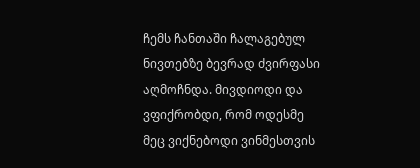ჩემს ჩანთაში ჩალაგებულ ნივთებზე ბევრად ძვირფასი აღმოჩნდა. მივდიოდი და ვფიქრობდი, რომ ოდესმე მეც ვიქნებოდი ვინმესთვის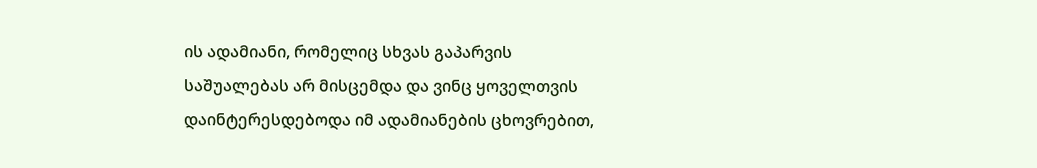ის ადამიანი, რომელიც სხვას გაპარვის საშუალებას არ მისცემდა და ვინც ყოველთვის დაინტერესდებოდა იმ ადამიანების ცხოვრებით,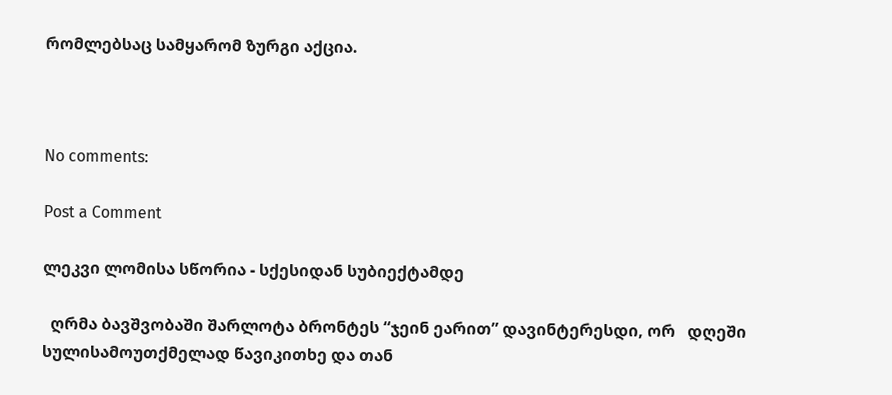რომლებსაც სამყარომ ზურგი აქცია.



No comments:

Post a Comment

ლეკვი ლომისა სწორია - სქესიდან სუბიექტამდე

  ღრმა ბავშვობაში შარლოტა ბრონტეს “ჯეინ ეარით” დავინტერესდი, ორ   დღეში სულისამოუთქმელად წავიკითხე და თან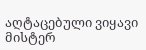აღტაცებული ვიყავი მისტერ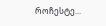როჩესტე...